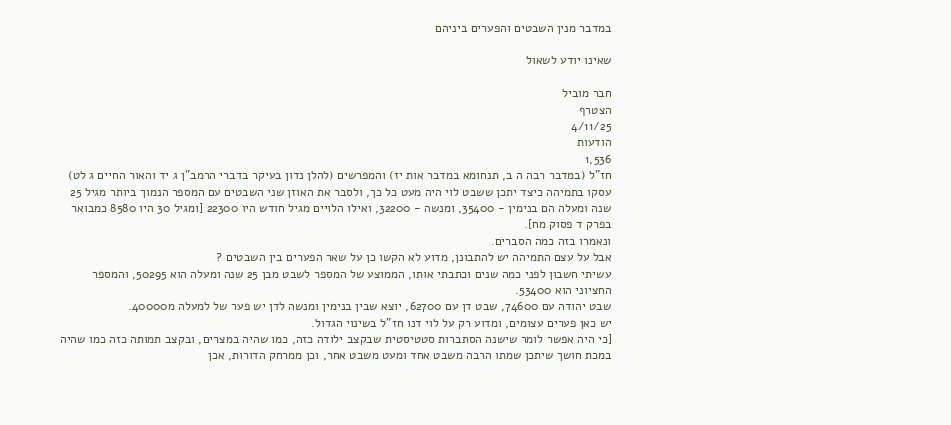במדבר מנין השבטים והפערים ביניהם

שאינו יודע לשאול

חבר מוביל
הצטרף
4/11/25
הודעות
1,536
חז"ל (במדבר רבה ה ב, תנחומא במדבר אות יז) והמפרשים (להלן נדון בעיקר בדברי הרמב"ן ג יד והאור החיים ג לט) עסקו בתמיהה כיצד יתכן ששבט לוי היה מעט כל כך, ולסבר את האוזן שני השבטים עם המספר הנמוך ביותר מגיל 25 שנה ומעלה הם בנימין - 35400, ומנשה - 32200, ואילו הלויים מגיל חודש היו 22300 [ומגיל 30 היו 8580 כמבואר בפרק ד פסוק מח].
ונאמרו בזה כמה הסברים.
אבל על עצם התמיהה יש להתבונן, מדוע לא הקשו כן על שאר הפערים בין השבטים ?
עשיתי חשבון לפני כמה שנים וכתבתי אותו, הממוצע של המספר לשבט מבן 25 שנה ומעלה הוא 50295, והמספר החציוני הוא 53400.
שבט יהודה עם 74600, שבט דן עם 62700, יוצא שבין בנימין ומנשה לדן יש פער של למעלה מ40000.
יש כאן פערים עצומים, ומדוע רק על לוי דנו חז"ל בשינוי הגדול.
[כי היה אפשר לומר שישנה הסתברות סטטיסטית שבקצב ילודה כזה, כמו שהיה במצרים, ובקצב תמותה כזה כמו שהיה במכת חושך שיתכן שמתו הרבה משבט אחד ומעט משבט אחר, וכן ממרחק הדורות, אכן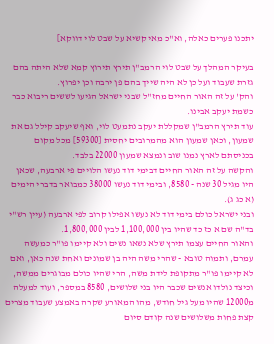יתכנו פערים כאלה, וא"כ מאי קשיא על שבט לוי דווקא]

בעיקר המהלך על שבט לוי הרמב"ן תירץ תירוץ קמא שלא היתה בהם גזרת שעבוד ועל כן לא היה שייך בהם פן ירבה וכן יפרוץ.
והק' על זה האור החיים מחז"ל שבני ישראל הגיעו לששים ריבוא כבר כשמת יעקב אבינו.
עוד תירץ הרמב"ן שמקללת יעקב נתמעט לוי, ואף שיעקב קילל גם את שמעון, וכאן שמעון הוא מהמרובים יחסית [59300] מכל מקום בכניסתם לארץ נמנו שוב ונמצא שמעון 22000 בלבד.
והקשה על זה האור החיים דבימי דוד נעשו הלויים פי ארבעה, שכאן היו מגיל 30 שנה - 8580, ובימי דוד נעשו 38000 כמבואר בדברי הימים (א כג ג).
ובני ישראל כולם בימי דוד לא נעשו אפילו קרוב לפי ארבעה (עיין רש"י בד"ה שם א כז כד שהיו בין 1,100,000 לבין 1,800,000.
והאור החיים עצמו תירץ שלא נשאו נשים ולא קיימו פו"ר כמעשה עמרם, ותמוה טובא - שהרי משה היה בן שמונים ואחת שנה כאן, ואם לא קיימו פו"ר מתקופת לידת משה, הרי שהיו כולם מבוגרים ממשה, וכיצד נולדו אנשים שכבר היו בני שלושים, 8580 במספר, ועוד למעלה מ12000 שהיו מעל גיל חודש, מהו המאורע שקרה באמצע שעבוד מצרים קצת פחות משלושים שנה קודם סיום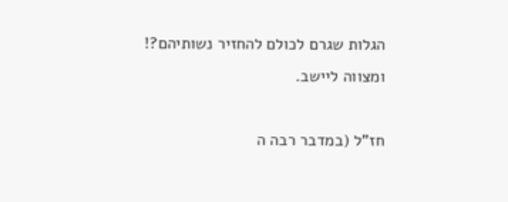הגלות שגרם לכולם להחזיר נשותיהם?!
ומצווה ליישב.

חז"ל (במדבר רבה ה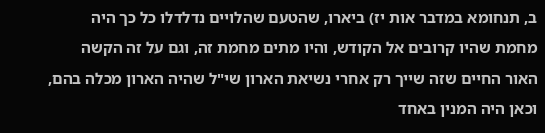ב, תנחומא במדבר אות יז) ביארו, שהטעם שהלויים נדלדלו כל כך היה מחמת שהיו קרובים אל הקודש, והיו מתים מחמת זה, וגם על זה הקשה האור החיים שזה שייך רק אחרי נשיאת הארון שי"ל שהיה הארון מכלה בהם, וכאן היה המנין באחד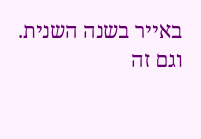באייר בשנה השנית.
וגם זה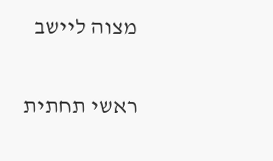מצוה ליישב

ראשי תחתית